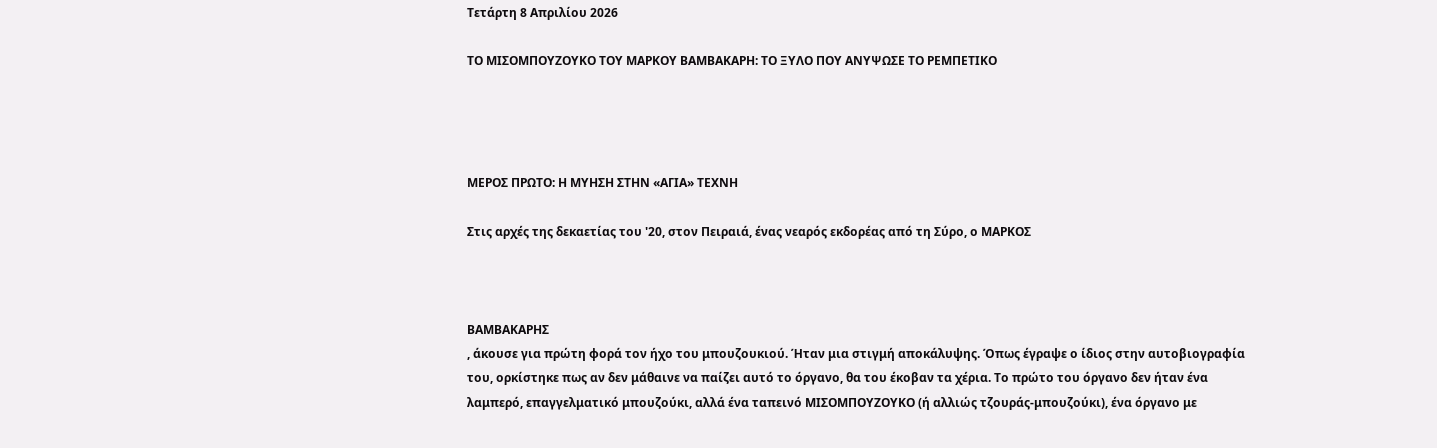Τετάρτη 8 Απριλίου 2026

ΤΟ ΜΙΣΟΜΠΟΥΖΟΥΚΟ ΤΟΥ ΜΑΡΚΟΥ ΒΑΜΒΑΚΑΡΗ: ΤΟ ΞΥΛΟ ΠΟΥ ΑΝΥΨΩΣΕ ΤΟ ΡΕΜΠΕΤΙΚΟ




ΜΕΡΟΣ ΠΡΩΤΟ: Η ΜΥΗΣΗ ΣΤΗΝ «ΑΓΙΑ» ΤΕΧΝΗ

Στις αρχές της δεκαετίας του '20, στον Πειραιά, ένας νεαρός εκδορέας από τη Σύρο, ο ΜΑΡΚΟΣ



ΒΑΜΒΑΚΑΡΗΣ
, άκουσε για πρώτη φορά τον ήχο του μπουζουκιού. Ήταν μια στιγμή αποκάλυψης. Όπως έγραψε ο ίδιος στην αυτοβιογραφία του, ορκίστηκε πως αν δεν μάθαινε να παίζει αυτό το όργανο, θα του έκοβαν τα χέρια. Το πρώτο του όργανο δεν ήταν ένα λαμπερό, επαγγελματικό μπουζούκι, αλλά ένα ταπεινό ΜΙΣΟΜΠΟΥΖΟΥΚΟ (ή αλλιώς τζουράς-μπουζούκι), ένα όργανο με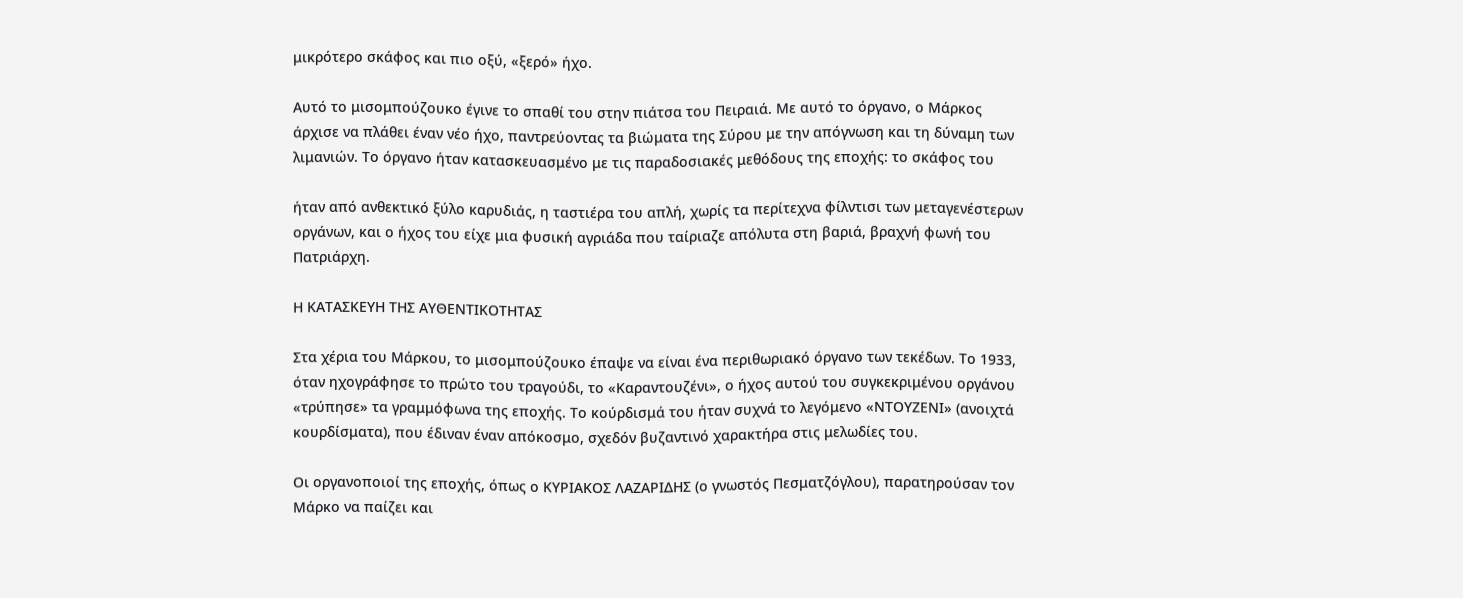μικρότερο σκάφος και πιο οξύ, «ξερό» ήχο.

Αυτό το μισομπούζουκο έγινε το σπαθί του στην πιάτσα του Πειραιά. Με αυτό το όργανο, ο Μάρκος άρχισε να πλάθει έναν νέο ήχο, παντρεύοντας τα βιώματα της Σύρου με την απόγνωση και τη δύναμη των λιμανιών. Το όργανο ήταν κατασκευασμένο με τις παραδοσιακές μεθόδους της εποχής: το σκάφος του

ήταν από ανθεκτικό ξύλο καρυδιάς, η ταστιέρα του απλή, χωρίς τα περίτεχνα φίλντισι των μεταγενέστερων οργάνων, και ο ήχος του είχε μια φυσική αγριάδα που ταίριαζε απόλυτα στη βαριά, βραχνή φωνή του Πατριάρχη.

Η ΚΑΤΑΣΚΕΥΗ ΤΗΣ ΑΥΘΕΝΤΙΚΟΤΗΤΑΣ

Στα χέρια του Μάρκου, το μισομπούζουκο έπαψε να είναι ένα περιθωριακό όργανο των τεκέδων. Το 1933, όταν ηχογράφησε το πρώτο του τραγούδι, το «Καραντουζένι», ο ήχος αυτού του συγκεκριμένου οργάνου «τρύπησε» τα γραμμόφωνα της εποχής. Το κούρδισμά του ήταν συχνά το λεγόμενο «ΝΤΟΥΖΕΝΙ» (ανοιχτά κουρδίσματα), που έδιναν έναν απόκοσμο, σχεδόν βυζαντινό χαρακτήρα στις μελωδίες του.

Οι οργανοποιοί της εποχής, όπως ο ΚΥΡΙΑΚΟΣ ΛΑΖΑΡΙΔΗΣ (ο γνωστός Πεσματζόγλου), παρατηρούσαν τον Μάρκο να παίζει και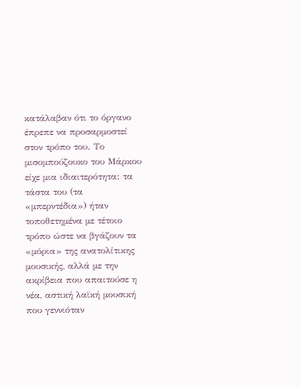κατάλαβαν ότι το όργανο έπρεπε να προσαρμοστεί στον τρόπο του. Το μισομπούζουκο του Μάρκου είχε μια ιδιαιτερότητα: τα τάστα του (τα «μπερντέδια») ήταν τοποθετημένα με τέτοιο τρόπο ώστε να βγάζουν τα «μόρια» της ανατολίτικης μουσικής, αλλά με την ακρίβεια που απαιτούσε η νέα, αστική λαϊκή μουσική που γεννιόταν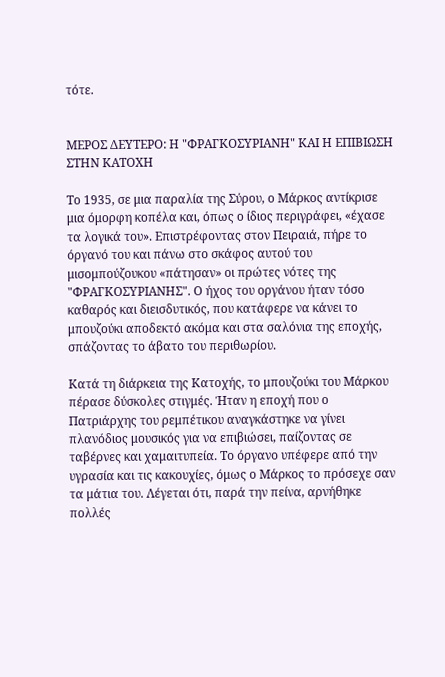τότε.


ΜΕΡΟΣ ΔΕΥΤΕΡΟ: Η "ΦΡΑΓΚΟΣΥΡΙΑΝΗ" ΚΑΙ Η ΕΠΙΒΙΩΣΗ ΣΤΗΝ ΚΑΤΟΧΗ

Το 1935, σε μια παραλία της Σύρου, ο Μάρκος αντίκρισε μια όμορφη κοπέλα και, όπως ο ίδιος περιγράφει, «έχασε τα λογικά του». Επιστρέφοντας στον Πειραιά, πήρε το όργανό του και πάνω στο σκάφος αυτού του μισομπούζουκου «πάτησαν» οι πρώτες νότες της "ΦΡΑΓΚΟΣΥΡΙΑΝΗΣ". Ο ήχος του οργάνου ήταν τόσο καθαρός και διεισδυτικός, που κατάφερε να κάνει το μπουζούκι αποδεκτό ακόμα και στα σαλόνια της εποχής, σπάζοντας το άβατο του περιθωρίου.

Κατά τη διάρκεια της Κατοχής, το μπουζούκι του Μάρκου πέρασε δύσκολες στιγμές. Ήταν η εποχή που ο Πατριάρχης του ρεμπέτικου αναγκάστηκε να γίνει πλανόδιος μουσικός για να επιβιώσει, παίζοντας σε ταβέρνες και χαμαιτυπεία. Το όργανο υπέφερε από την υγρασία και τις κακουχίες, όμως ο Μάρκος το πρόσεχε σαν τα μάτια του. Λέγεται ότι, παρά την πείνα, αρνήθηκε πολλές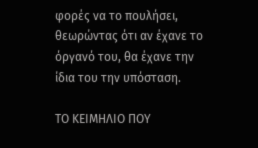φορές να το πουλήσει, θεωρώντας ότι αν έχανε το όργανό του, θα έχανε την ίδια του την υπόσταση.

ΤΟ ΚΕΙΜΗΛΙΟ ΠΟΥ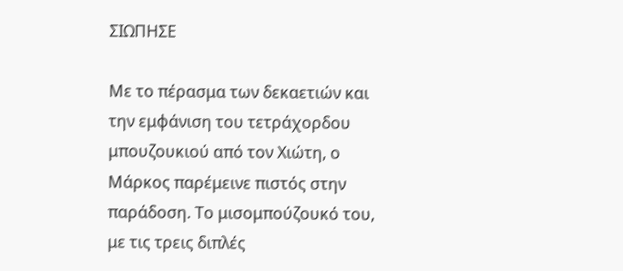ΣΙΩΠΗΣΕ

Με το πέρασμα των δεκαετιών και την εμφάνιση του τετράχορδου μπουζουκιού από τον Χιώτη, ο Μάρκος παρέμεινε πιστός στην παράδοση. Το μισομπούζουκό του, με τις τρεις διπλές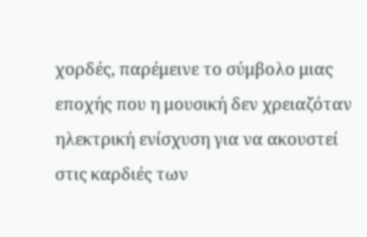χορδές, παρέμεινε το σύμβολο μιας εποχής που η μουσική δεν χρειαζόταν ηλεκτρική ενίσχυση για να ακουστεί στις καρδιές των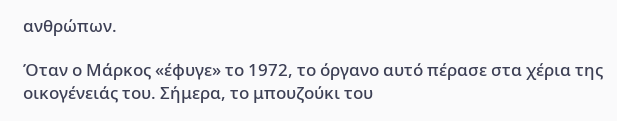ανθρώπων.

Όταν ο Μάρκος «έφυγε» το 1972, το όργανο αυτό πέρασε στα χέρια της οικογένειάς του. Σήμερα, το μπουζούκι του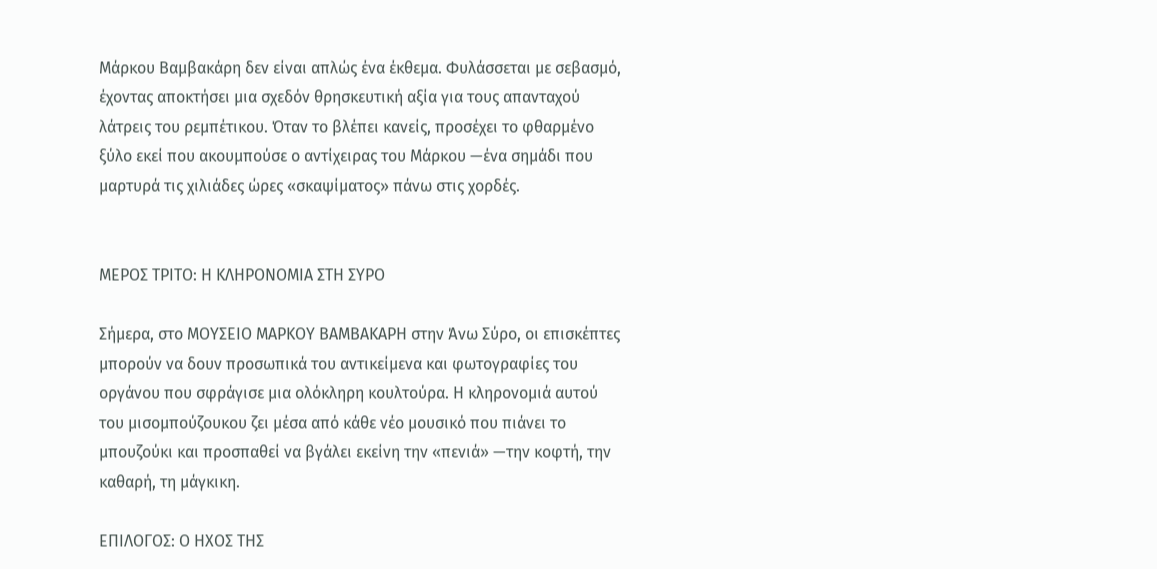Μάρκου Βαμβακάρη δεν είναι απλώς ένα έκθεμα. Φυλάσσεται με σεβασμό, έχοντας αποκτήσει μια σχεδόν θρησκευτική αξία για τους απανταχού λάτρεις του ρεμπέτικου. Όταν το βλέπει κανείς, προσέχει το φθαρμένο ξύλο εκεί που ακουμπούσε ο αντίχειρας του Μάρκου —ένα σημάδι που μαρτυρά τις χιλιάδες ώρες «σκαψίματος» πάνω στις χορδές.


ΜΕΡΟΣ ΤΡΙΤΟ: Η ΚΛΗΡΟΝΟΜΙΑ ΣΤΗ ΣΥΡΟ

Σήμερα, στο ΜΟΥΣΕΙΟ ΜΑΡΚΟΥ ΒΑΜΒΑΚΑΡΗ στην Άνω Σύρο, οι επισκέπτες μπορούν να δουν προσωπικά του αντικείμενα και φωτογραφίες του οργάνου που σφράγισε μια ολόκληρη κουλτούρα. Η κληρονομιά αυτού του μισομπούζουκου ζει μέσα από κάθε νέο μουσικό που πιάνει το μπουζούκι και προσπαθεί να βγάλει εκείνη την «πενιά» —την κοφτή, την καθαρή, τη μάγκικη.

ΕΠΙΛΟΓΟΣ: Ο ΗΧΟΣ ΤΗΣ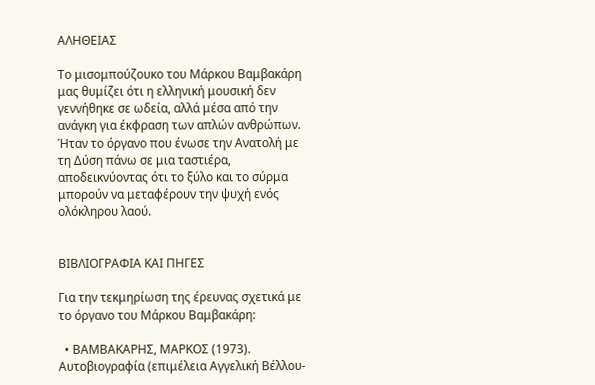ΑΛΗΘΕΙΑΣ

Το μισομπούζουκο του Μάρκου Βαμβακάρη μας θυμίζει ότι η ελληνική μουσική δεν γεννήθηκε σε ωδεία, αλλά μέσα από την ανάγκη για έκφραση των απλών ανθρώπων. Ήταν το όργανο που ένωσε την Ανατολή με τη Δύση πάνω σε μια ταστιέρα, αποδεικνύοντας ότι το ξύλο και το σύρμα μπορούν να μεταφέρουν την ψυχή ενός ολόκληρου λαού.


ΒΙΒΛΙΟΓΡΑΦΙΑ ΚΑΙ ΠΗΓΕΣ

Για την τεκμηρίωση της έρευνας σχετικά με το όργανο του Μάρκου Βαμβακάρη:

  • ΒΑΜΒΑΚΑΡΗΣ, ΜΑΡΚΟΣ (1973). Αυτοβιογραφία (επιμέλεια Αγγελική Βέλλου-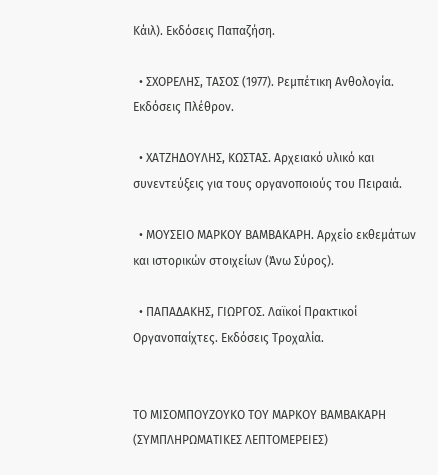Κάιλ). Εκδόσεις Παπαζήση.

  • ΣΧΟΡΕΛΗΣ, ΤΑΣΟΣ (1977). Ρεμπέτικη Ανθολογία. Εκδόσεις Πλέθρον.

  • ΧΑΤΖΗΔΟΥΛΗΣ, ΚΩΣΤΑΣ. Αρχειακό υλικό και συνεντεύξεις για τους οργανοποιούς του Πειραιά.

  • ΜΟΥΣΕΙΟ ΜΑΡΚΟΥ ΒΑΜΒΑΚΑΡΗ. Αρχείο εκθεμάτων και ιστορικών στοιχείων (Άνω Σύρος).

  • ΠΑΠΑΔΑΚΗΣ, ΓΙΩΡΓΟΣ. Λαϊκοί Πρακτικοί Οργανοπαίχτες. Εκδόσεις Τροχαλία.


ΤΟ ΜΙΣΟΜΠΟΥΖΟΥΚΟ ΤΟΥ ΜΑΡΚΟΥ ΒΑΜΒΑΚΑΡΗ (ΣΥΜΠΛΗΡΩΜΑΤΙΚΕΣ ΛΕΠΤΟΜΕΡΕΙΕΣ)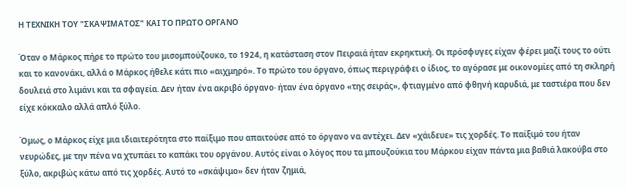Η ΤΕΧΝΙΚΗ ΤΟΥ "ΣΚΑΨΙΜΑΤΟΣ" ΚΑΙ ΤΟ ΠΡΩΤΟ ΟΡΓΑΝΟ

Όταν ο Μάρκος πήρε το πρώτο του μισομπούζουκο, το 1924, η κατάσταση στον Πειραιά ήταν εκρηκτική. Οι πρόσφυγες είχαν φέρει μαζί τους το ούτι και το κανονάκι, αλλά ο Μάρκος ήθελε κάτι πιο «αιχμηρό». Το πρώτο του όργανο, όπως περιγράφει ο ίδιος, το αγόρασε με οικονομίες από τη σκληρή δουλειά στο λιμάνι και τα σφαγεία. Δεν ήταν ένα ακριβό όργανο· ήταν ένα όργανο «της σειράς», φτιαγμένο από φθηνή καρυδιά, με ταστιέρα που δεν είχε κόκκαλο αλλά απλό ξύλο.

Όμως, ο Μάρκος είχε μια ιδιαιτερότητα στο παίξιμο που απαιτούσε από το όργανο να αντέχει. Δεν «χάιδευε» τις χορδές. Το παίξιμό του ήταν νευρώδες, με την πένα να χτυπάει το καπάκι του οργάνου. Αυτός είναι ο λόγος που τα μπουζούκια του Μάρκου είχαν πάντα μια βαθιά λακούβα στο ξύλο, ακριβώς κάτω από τις χορδές. Αυτό το «σκάψιμο» δεν ήταν ζημιά,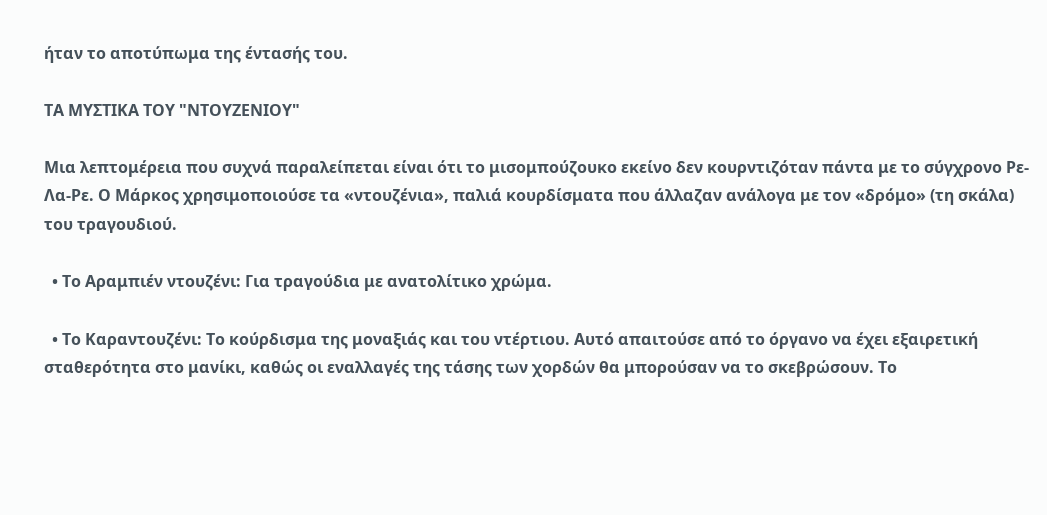ήταν το αποτύπωμα της έντασής του.

ΤΑ ΜΥΣΤΙΚΑ ΤΟΥ "ΝΤΟΥΖΕΝΙΟΥ"

Μια λεπτομέρεια που συχνά παραλείπεται είναι ότι το μισομπούζουκο εκείνο δεν κουρντιζόταν πάντα με το σύγχρονο Ρε-Λα-Ρε. Ο Μάρκος χρησιμοποιούσε τα «ντουζένια», παλιά κουρδίσματα που άλλαζαν ανάλογα με τον «δρόμο» (τη σκάλα) του τραγουδιού.

  • Το Αραμπιέν ντουζένι: Για τραγούδια με ανατολίτικο χρώμα.

  • Το Καραντουζένι: Το κούρδισμα της μοναξιάς και του ντέρτιου. Αυτό απαιτούσε από το όργανο να έχει εξαιρετική σταθερότητα στο μανίκι, καθώς οι εναλλαγές της τάσης των χορδών θα μπορούσαν να το σκεβρώσουν. Το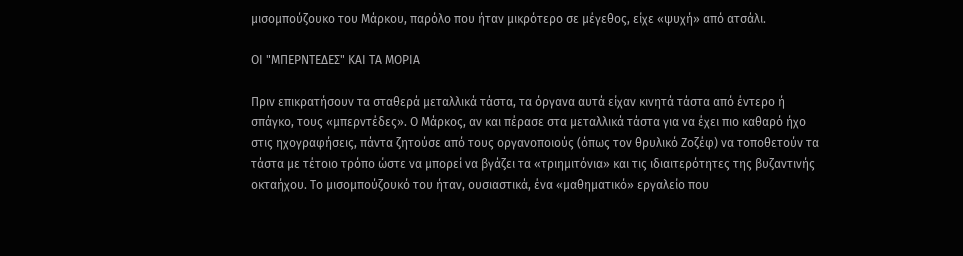μισομπούζουκο του Μάρκου, παρόλο που ήταν μικρότερο σε μέγεθος, είχε «ψυχή» από ατσάλι.

ΟΙ "ΜΠΕΡΝΤΕΔΕΣ" ΚΑΙ ΤΑ ΜΟΡΙΑ

Πριν επικρατήσουν τα σταθερά μεταλλικά τάστα, τα όργανα αυτά είχαν κινητά τάστα από έντερο ή σπάγκο, τους «μπερντέδες». Ο Μάρκος, αν και πέρασε στα μεταλλικά τάστα για να έχει πιο καθαρό ήχο στις ηχογραφήσεις, πάντα ζητούσε από τους οργανοποιούς (όπως τον θρυλικό Ζοζέφ) να τοποθετούν τα τάστα με τέτοιο τρόπο ώστε να μπορεί να βγάζει τα «τριημιτόνια» και τις ιδιαιτερότητες της βυζαντινής οκταήχου. Το μισομπούζουκό του ήταν, ουσιαστικά, ένα «μαθηματικό» εργαλείο που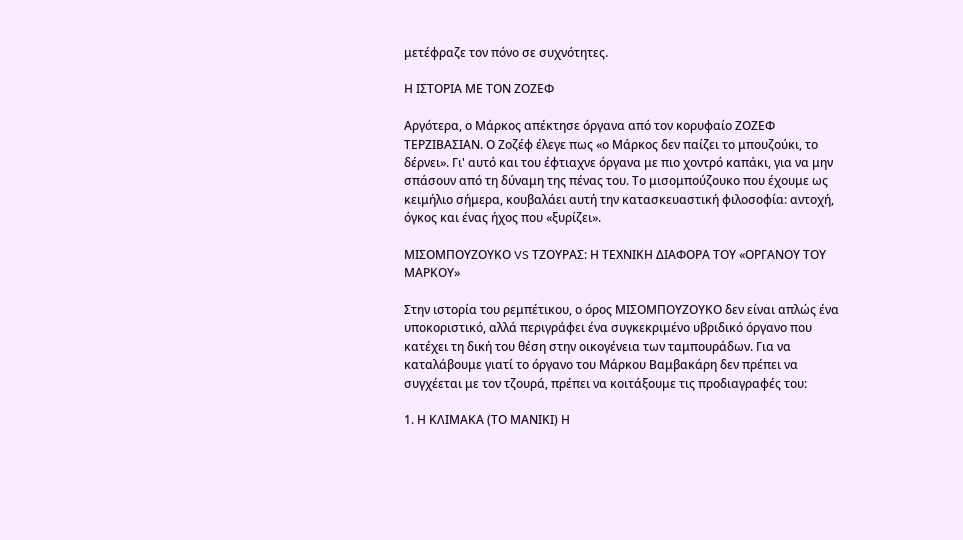μετέφραζε τον πόνο σε συχνότητες.

Η ΙΣΤΟΡΙΑ ΜΕ ΤΟΝ ΖΟΖΕΦ

Αργότερα, ο Μάρκος απέκτησε όργανα από τον κορυφαίο ΖΟΖΕΦ ΤΕΡΖΙΒΑΣΙΑΝ. Ο Ζοζέφ έλεγε πως «ο Μάρκος δεν παίζει το μπουζούκι, το δέρνει». Γι' αυτό και του έφτιαχνε όργανα με πιο χοντρό καπάκι, για να μην σπάσουν από τη δύναμη της πένας του. Το μισομπούζουκο που έχουμε ως κειμήλιο σήμερα, κουβαλάει αυτή την κατασκευαστική φιλοσοφία: αντοχή, όγκος και ένας ήχος που «ξυρίζει».

ΜΙΣΟΜΠΟΥΖΟΥΚΟ VS ΤΖΟΥΡΑΣ: Η ΤΕΧΝΙΚΗ ΔΙΑΦΟΡΑ ΤΟΥ «ΟΡΓΑΝΟΥ ΤΟΥ ΜΑΡΚΟΥ»

Στην ιστορία του ρεμπέτικου, ο όρος ΜΙΣΟΜΠΟΥΖΟΥΚΟ δεν είναι απλώς ένα υποκοριστικό, αλλά περιγράφει ένα συγκεκριμένο υβριδικό όργανο που κατέχει τη δική του θέση στην οικογένεια των ταμπουράδων. Για να καταλάβουμε γιατί το όργανο του Μάρκου Βαμβακάρη δεν πρέπει να συγχέεται με τον τζουρά, πρέπει να κοιτάξουμε τις προδιαγραφές του:

1. Η ΚΛΙΜΑΚΑ (ΤΟ ΜΑΝΙΚΙ) Η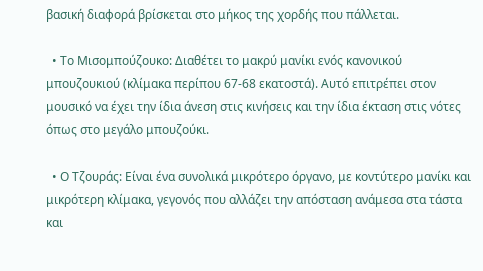βασική διαφορά βρίσκεται στο μήκος της χορδής που πάλλεται.

  • Το Μισομπούζουκο: Διαθέτει το μακρύ μανίκι ενός κανονικού μπουζουκιού (κλίμακα περίπου 67-68 εκατοστά). Αυτό επιτρέπει στον μουσικό να έχει την ίδια άνεση στις κινήσεις και την ίδια έκταση στις νότες όπως στο μεγάλο μπουζούκι.

  • Ο Τζουράς: Είναι ένα συνολικά μικρότερο όργανο, με κοντύτερο μανίκι και μικρότερη κλίμακα, γεγονός που αλλάζει την απόσταση ανάμεσα στα τάστα και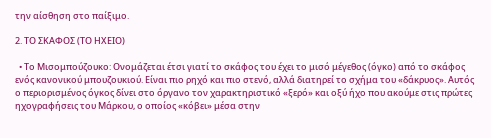την αίσθηση στο παίξιμο.

2. ΤΟ ΣΚΑΦΟΣ (ΤΟ ΗΧΕΙΟ)

  • Το Μισομπούζουκο: Ονομάζεται έτσι γιατί το σκάφος του έχει το μισό μέγεθος (όγκο) από το σκάφος ενός κανονικού μπουζουκιού. Είναι πιο ρηχό και πιο στενό, αλλά διατηρεί το σχήμα του «δάκρυος». Αυτός ο περιορισμένος όγκος δίνει στο όργανο τον χαρακτηριστικό «ξερό» και οξύ ήχο που ακούμε στις πρώτες ηχογραφήσεις του Μάρκου, ο οποίος «κόβει» μέσα στην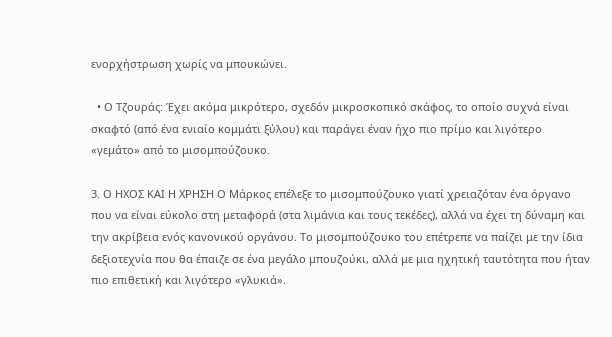ενορχήστρωση χωρίς να μπουκώνει.

  • Ο Τζουράς: Έχει ακόμα μικρότερο, σχεδόν μικροσκοπικό σκάφος, το οποίο συχνά είναι σκαφτό (από ένα ενιαίο κομμάτι ξύλου) και παράγει έναν ήχο πιο πρίμο και λιγότερο «γεμάτο» από το μισομπούζουκο.

3. Ο ΗΧΟΣ ΚΑΙ Η ΧΡΗΣΗ Ο Μάρκος επέλεξε το μισομπούζουκο γιατί χρειαζόταν ένα όργανο που να είναι εύκολο στη μεταφορά (στα λιμάνια και τους τεκέδες), αλλά να έχει τη δύναμη και την ακρίβεια ενός κανονικού οργάνου. Το μισομπούζουκο του επέτρεπε να παίζει με την ίδια δεξιοτεχνία που θα έπαιζε σε ένα μεγάλο μπουζούκι, αλλά με μια ηχητική ταυτότητα που ήταν πιο επιθετική και λιγότερο «γλυκιά».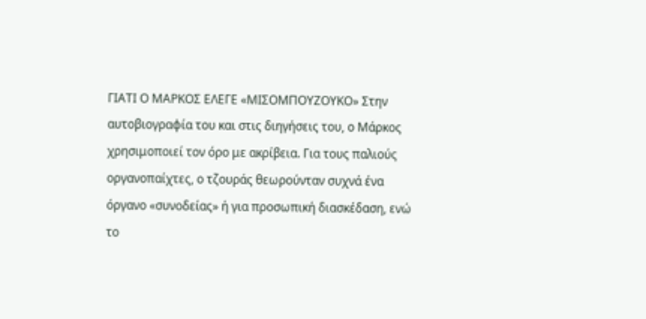ΓΙΑΤΙ Ο ΜΑΡΚΟΣ ΕΛΕΓΕ «ΜΙΣΟΜΠΟΥΖΟΥΚΟ» Στην αυτοβιογραφία του και στις διηγήσεις του, ο Μάρκος χρησιμοποιεί τον όρο με ακρίβεια. Για τους παλιούς οργανοπαίχτες, ο τζουράς θεωρούνταν συχνά ένα όργανο «συνοδείας» ή για προσωπική διασκέδαση, ενώ το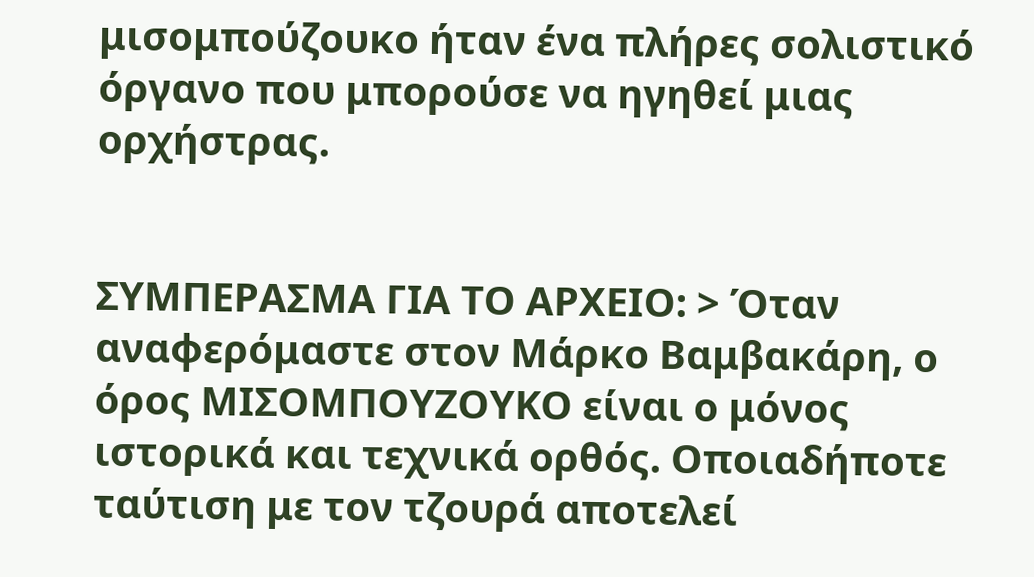μισομπούζουκο ήταν ένα πλήρες σολιστικό όργανο που μπορούσε να ηγηθεί μιας ορχήστρας.


ΣΥΜΠΕΡΑΣΜΑ ΓΙΑ ΤΟ ΑΡΧΕΙΟ: > Όταν αναφερόμαστε στον Μάρκο Βαμβακάρη, ο όρος ΜΙΣΟΜΠΟΥΖΟΥΚΟ είναι ο μόνος ιστορικά και τεχνικά ορθός. Οποιαδήποτε ταύτιση με τον τζουρά αποτελεί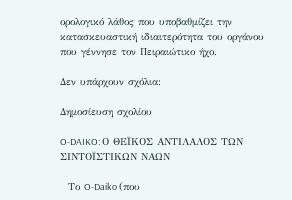ορολογικό λάθος που υποβαθμίζει την κατασκευαστική ιδιαιτερότητα του οργάνου που γέννησε τον Πειραιώτικο ήχο.

Δεν υπάρχουν σχόλια:

Δημοσίευση σχολίου

O-DAIKO: Ο ΘΕΪΚΟΣ ΑΝΤΙΛΑΛΟΣ ΤΩΝ ΣΙΝΤΟΪΣΤΙΚΩΝ ΝΑΩΝ

  Το O-Daiko (που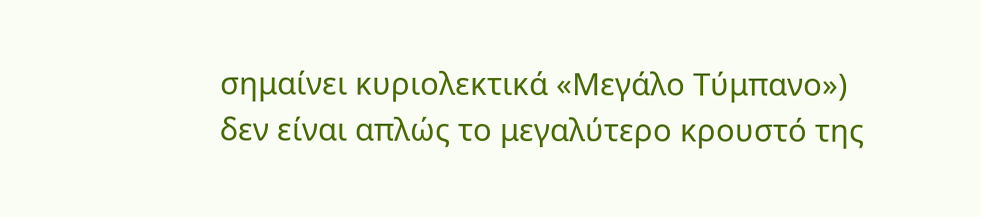σημαίνει κυριολεκτικά «Μεγάλο Τύμπανο») δεν είναι απλώς το μεγαλύτερο κρουστό της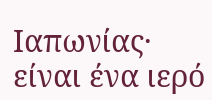Ιαπωνίας· είναι ένα ιερό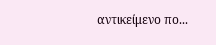αντικείμενο πο...